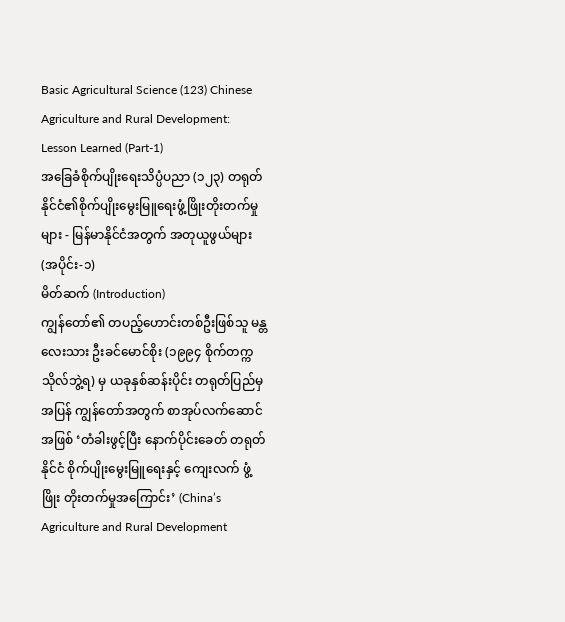Basic Agricultural Science (123) Chinese Agriculture and Rural Development: Lesson Learned (Part-1)
အခြေခံစိုက်ပျိုးရေးသိပ္ပံပညာ (၁၂၃) တရုတ်နိုင်ငံ၏စိုက်ပျိုးမွေးမြူရေးဖွံ့ဖြိုးတိုးတက်မှုများ - မြန်မာနိုင်ငံအတွက် အတုယူဖွယ်များ (အပိုင်း-၁)
မိတ်ဆက် (Introduction)
ကျွန်တော်၏ တပည့်ဟောင်းတစ်ဦးဖြစ်သူ မန္တလေးသား ဦးခင်မောင်စိုး (၁၉၉၄ စိုက်တက္ကသိုလ်ဘွဲ့ရ) မှ ယခုနှစ်ဆန်းပိုင်း တရုတ်ပြည်မှ အပြန် ကျွန်တော်အတွက် စာအုပ်လက်ဆောင်အဖြစ် ‘တံခါးဖွင့်ပြီး နောက်ပိုင်းခေတ် တရုတ်နိုင်ငံ စိုက်ပျိုးမွေးမြူရေးနှင့် ကျေးလက် ဖွံ့ဖြိုး တိုးတက်မှုအကြောင်း’ (China’s Agriculture and Rural Development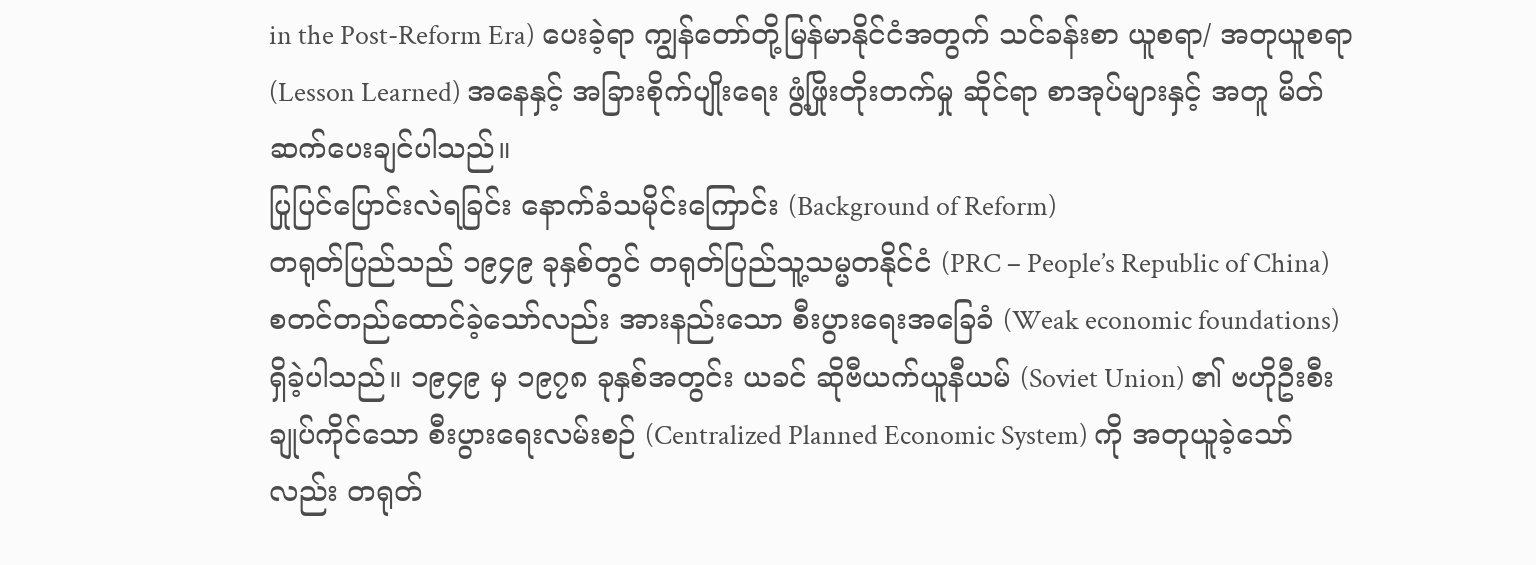in the Post-Reform Era) ပေးခဲ့ရာ ကျွန်တော်တို့မြန်မာနိုင်ငံအတွက် သင်ခန်းစာ ယူစရာ/ အတုယူစရာ (Lesson Learned) အနေနှင့် အခြားစိုက်ပျိုးရေး ဖွံ့ဖြိုးတိုးတက်မှု ဆိုင်ရာ စာအုပ်များနှင့် အတူ မိတ်ဆက်ပေးချင်ပါသည်။
ပြုပြင်ပြောင်းလဲရခြင်း နောက်ခံသမိုင်းကြောင်း (Background of Reform)
တရုတ်ပြည်သည် ၁၉၄၉ ခုနှစ်တွင် တရုတ်ပြည်သူ့သမ္မတနိုင်ငံ (PRC – People’s Republic of China) စတင်တည်ထောင်ခဲ့သော်လည်း အားနည်းသော စီးပွားရေးအခြေခံ (Weak economic foundations) ရှိခဲ့ပါသည်။ ၁၉၄၉ မှ ၁၉၇၈ ခုနှစ်အတွင်း ယခင် ဆိုဗီယက်ယူနီယမ် (Soviet Union) ၏ ဗဟိုဦးစီးချုပ်ကိုင်သော စီးပွားရေးလမ်းစဉ် (Centralized Planned Economic System) ကို အတုယူခဲ့သော်လည်း တရုတ်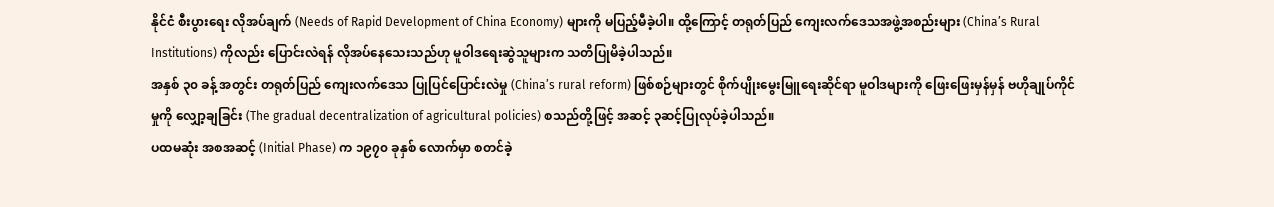နိုင်ငံ စီးပွားရေး လိုအပ်ချက် (Needs of Rapid Development of China Economy) များကို မပြည့်မီခဲ့ပါ။ ထို့ကြောင့် တရုတ်ပြည် ကျေးလက်ဒေသအဖွဲ့အစည်းများ (China’s Rural Institutions) ကိုလည်း ပြောင်းလဲရန် လိုအပ်နေသေးသည်ဟု မူဝါဒရေးဆွဲသူများက သတိပြုမိခဲ့ပါသည်။
အနှစ် ၃၀ ခန့် အတွင်း တရုတ်ပြည် ကျေးလက်ဒေသ ပြုပြင်ပြောင်းလဲမှု (China’s rural reform) ဖြစ်စဉ်များတွင် စိုက်ပျိုးမွေးမြူရေးဆိုင်ရာ မူဝါဒများကို ဖြေးဖြေးမှန်မှန် ဗဟိုချုပ်ကိုင်မှုကို လျှော့ချခြင်း (The gradual decentralization of agricultural policies) စသည်တို့ဖြင့် အဆင့် ၃ဆင့်ပြုလုပ်ခဲ့ပါသည်။
ပထမဆုံး အစအဆင့် (Initial Phase) က ၁၉၇၀ ခုနှစ် လောက်မှာ စတင်ခဲ့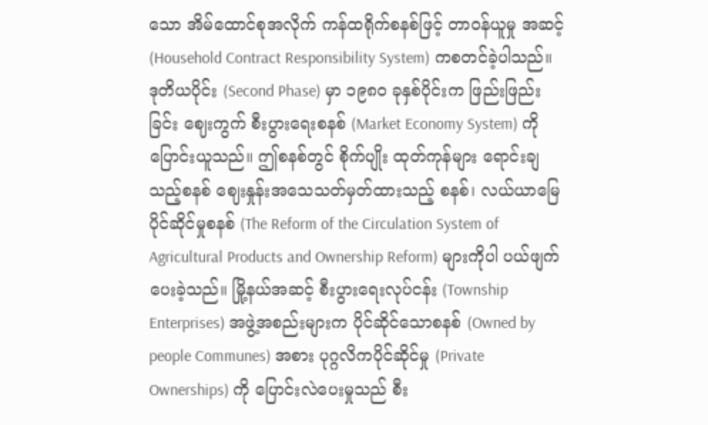သော အိမ်ထောင်စုအလိုက် ကန်ထရိုက်စနစ်ဖြင့် တာဝန်ယူမှု အဆင့် (Household Contract Responsibility System) ကစတင်ခဲ့ပါသည်။
ဒုတိယပိုင်း (Second Phase) မှာ ၁၉၈၀ ခုနှစ်ပိုင်းက ဖြည်းဖြည်းခြင်း ဈေးကွက် စီးပွားရေးစနစ် (Market Economy System) ကို ပြောင်းယူသည်။ ဤစနစ်တွင် စိုက်ပျိုး ထုတ်ကုန်များ ရောင်းချသည့်စနစ် ဈေးနှုန်းအသေသတ်မှတ်ထားသည့် စနစ်၊ လယ်ယာမြေပိုင်ဆိုင်မှုစနစ် (The Reform of the Circulation System of Agricultural Products and Ownership Reform) များကိုပါ ပယ်ဖျက်ပေးခဲ့သည်။ မြို့နယ်အဆင့် စီးပွားရေးလုပ်ငန်း (Township Enterprises) အဖွဲ့အစည်းများက ပိုင်ဆိုင်သောစနစ် (Owned by people Communes) အစား ပုဂ္ဂလိကပိုင်ဆိုင်မှု (Private Ownerships) ကို ပြောင်းလဲပေးမှုသည် စီး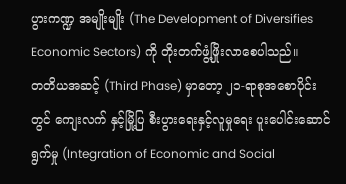ပွားကဏ္ဍ အမျိုးမျိုး (The Development of Diversifies Economic Sectors) ကို တိုးတက်ဖွံ့ဖြိုးလာစေပါသည်။
တတိယအဆင့် (Third Phase) မှာတော့ ၂၁-ရာစုအစောပိုင်း တွင် ကျေးလက် နှင့်မြို့ပြ စီးပွားရေးနှင့်လူမှုရေး ပူးပေါင်းဆောင်ရွက်မှု (Integration of Economic and Social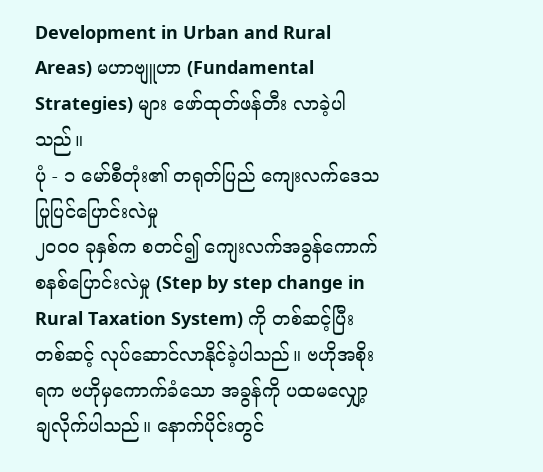Development in Urban and Rural Areas) မဟာဗျူဟာ (Fundamental Strategies) များ ဖော်ထုတ်ဖန်တီး လာခဲ့ပါသည်။
ပုံ - ၁ မော်စီတုံး၏ တရုတ်ပြည် ကျေးလက်ဒေသပြုပြင်ပြောင်းလဲမှု
၂၀၀၀ ခုနှစ်က စတင်၍ ကျေးလက်အခွန်ကောက်စနစ်ပြောင်းလဲမှု (Step by step change in Rural Taxation System) ကို တစ်ဆင့်ပြီးတစ်ဆင့် လုပ်ဆောင်လာနိုင်ခဲ့ပါသည်။ ဗဟိုအစိုးရက ဗဟိုမှကောက်ခံသော အခွန်ကို ပထမလျှော့ချလိုက်ပါသည်။ နောက်ပိုင်းတွင်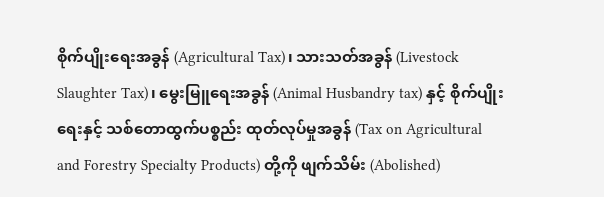စိုက်ပျိုးရေးအခွန် (Agricultural Tax)၊ သားသတ်အခွန် (Livestock Slaughter Tax)၊ မွေးမြူရေးအခွန် (Animal Husbandry tax) နှင့် စိုက်ပျိုးရေးနှင့် သစ်တောထွက်ပစ္စည်း ထုတ်လုပ်မှုအခွန် (Tax on Agricultural and Forestry Specialty Products) တို့ကို ဖျက်သိမ်း (Abolished)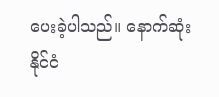ပေးခဲ့ပါသည်။ နောက်ဆုံး နိုင်ငံ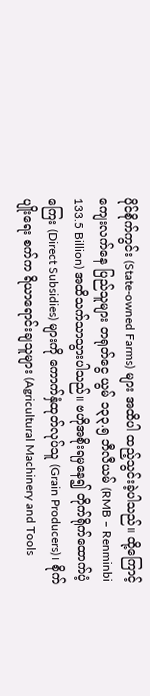ပိုင်စိုက်ကွင်း (State-owned Farms) များ အထိပါ ထည့်သွင်းခဲ့ပါသည်။ ထို့ကြောင့် ကျေးလက်နေ ပြည်သူများ တရုတ်ငွေ ယွမ် ၁၃၃.၅ ဘီလီယမ် (RMB – Renminbi 133.5 Billion) အထိသက်သာသွားပါသည်။ ဗဟိုအစိုးရမှနေ၍ တိုက်ရိုက်ထောက်ပံ့ကြေး (Direct Subsidies) များကို ကောက်နှံထုတ်လုပ်သူ (Grain Producers)၊ စိုက်ပျိုးရေး စက်က ရိယာရောင်းချသူများ (Agricultural Machinery and Tools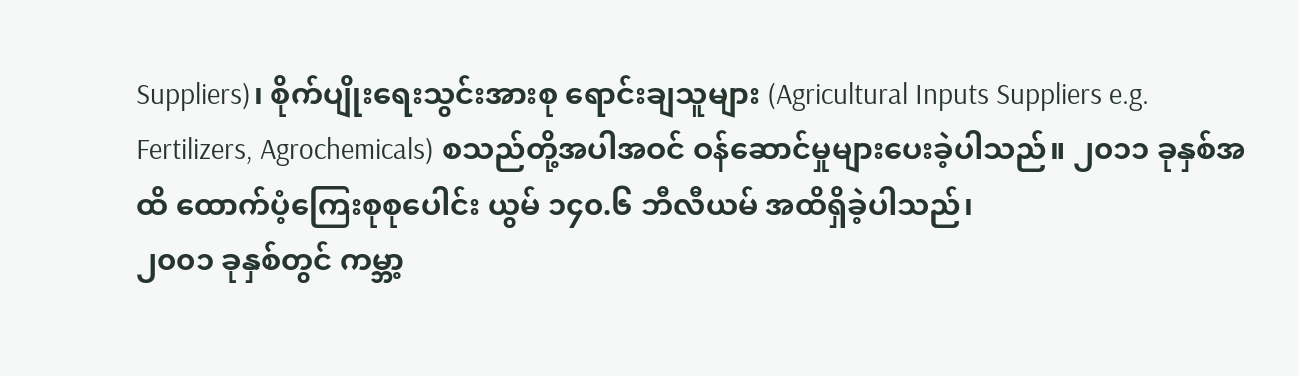Suppliers)၊ စိုက်ပျိုးရေးသွင်းအားစု ရောင်းချသူများ (Agricultural Inputs Suppliers e.g. Fertilizers, Agrochemicals) စသည်တို့အပါအဝင် ဝန်ဆောင်မှုများပေးခဲ့ပါသည်။ ၂၀၁၁ ခုနှစ်အထိ ထောက်ပံ့ကြေးစုစုပေါင်း ယွမ် ၁၄၀.၆ ဘီလီယမ် အထိရှိခဲ့ပါသည်၊
၂၀၀၁ ခုနှစ်တွင် ကမ္ဘာ့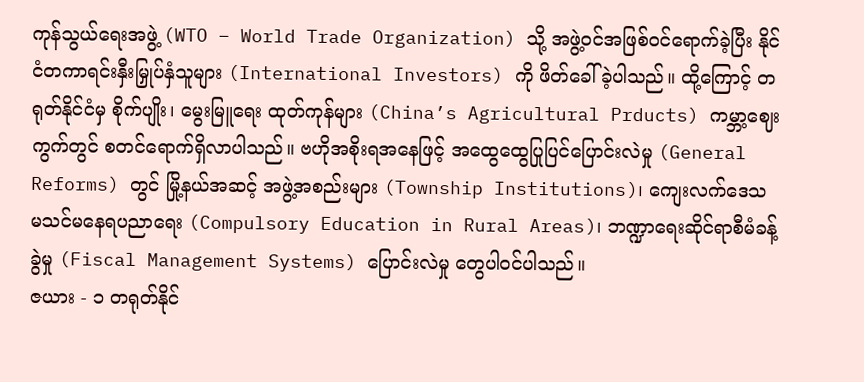ကုန်သွယ်ရေးအဖွဲ့ (WTO – World Trade Organization) သို့ အဖွဲ့ဝင်အဖြစ်ဝင်ရောက်ခဲ့ပြီး နိုင်ငံတကာရင်းနှီးမြှုပ်နှံသူများ (International Investors) ကို ဖိတ်ခေါ်ခဲ့ပါသည်။ ထို့ကြောင့် တရုတ်နိုင်ငံမှ စိုက်ပျိုး၊ မွေးမြူရေး ထုတ်ကုန်များ (China’s Agricultural Prducts) ကမ္ဘာ့ဈေးကွက်တွင် စတင်ရောက်ရှိလာပါသည်။ ဗဟိုအစိုးရအနေဖြင့် အထွေထွေပြုပြင်ပြောင်းလဲမှု (General Reforms) တွင် မြို့နယ်အဆင့် အဖွဲ့အစည်းများ (Township Institutions)၊ ကျေးလက်ဒေသ မသင်မနေရပညာရေး (Compulsory Education in Rural Areas)၊ ဘဏ္ဍာရေးဆိုင်ရာစီမံခန့်ခွဲမှု (Fiscal Management Systems) ပြောင်းလဲမှု တွေပါဝင်ပါသည်။
ဇယား - ၁ တရုတ်နိုင်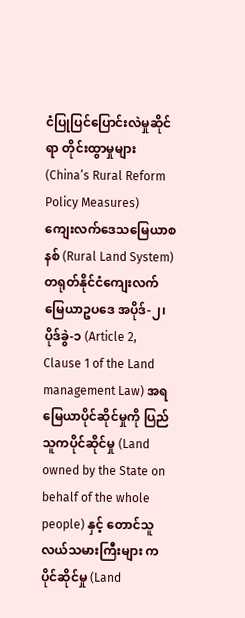ငံပြုပြင်ပြောင်းလဲမှုဆိုင်ရာ တိုင်းထွာမှုများ(China’s Rural Reform Policy Measures)
ကျေးလက်ဒေသမြေယာစနစ် (Rural Land System)
တရုတ်နိုင်ငံကျေးလက်မြေယာဥပဒေ အပိုဒ်-၂၊ ပိုဒ်ခွဲ-၁ (Article 2, Clause 1 of the Land management Law) အရ မြေယာပိုင်ဆိုင်မှုကို ပြည်သူကပိုင်ဆိုင်မှု (Land owned by the State on behalf of the whole people) နှင့် တောင်သူလယ်သမားကြီးများ ကပိုင်ဆိုင်မှု (Land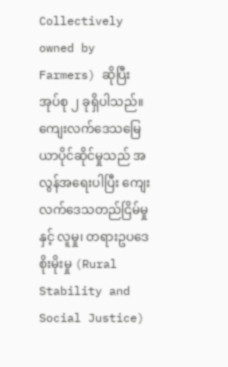Collectively owned by Farmers) ဆိုပြီး အုပ်စု ၂ ခုရှိပါသည်။
ကျေးလက်ဒေသမြေယာပိုင်ဆိုင်မှုသည် အလွန်အရေးပါပြီး ကျေးလက်ဒေသတည်ငြိမ်မှုနှင့် လူမှု၊ တရားဥပဒေ စိုးမိုးမှု (Rural Stability and Social Justice)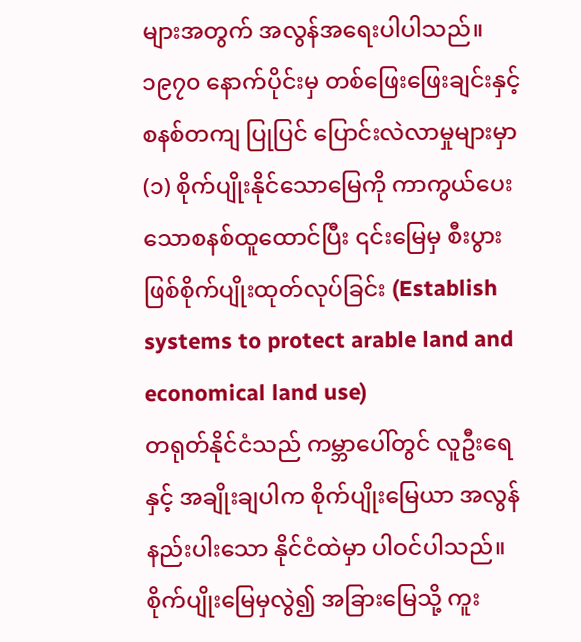များအတွက် အလွန်အရေးပါပါသည်။ ၁၉၇၀ နောက်ပိုင်းမှ တစ်ဖြေးဖြေးချင်းနှင့် စနစ်တကျ ပြုပြင် ပြောင်းလဲလာမှုများမှာ
(၁) စိုက်ပျိုးနိုင်သောမြေကို ကာကွယ်ပေးသောစနစ်ထူထောင်ပြီး ၎င်းမြေမှ စီးပွား ဖြစ်စိုက်ပျိုးထုတ်လုပ်ခြင်း (Establish systems to protect arable land and economical land use)
တရုတ်နိုင်ငံသည် ကမ္ဘာပေါ်တွင် လူဦးရေနှင့် အချိုးချပါက စိုက်ပျိုးမြေယာ အလွန်နည်းပါးသော နိုင်ငံထဲမှာ ပါဝင်ပါသည်။ စိုက်ပျိုးမြေမှလွဲ၍ အခြားမြေသို့ ကူး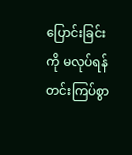ပြောင်းခြင်းကို မလုပ်ရန် တင်းကြပ်စွာ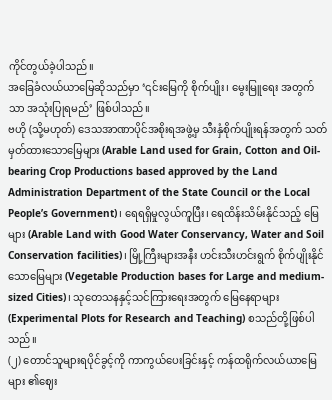ကိုင်တွယ်ခဲ့ပါသည်။
အခြေခံလယ်ယာမြေဆိုသည်မှာ ‘၎င်းမြေကို စိုက်ပျိုး၊ မွေးမြူရေး အတွက်သာ အသုံးပြုရမည်’ ဖြစ်ပါသည်။
ဗဟို (သို့မဟုတ်) ဒေသအာဏာပိုင်အစိုးရအဖွဲ့မှ သီးနှံစိုက်ပျိုးရန်အတွက် သတ်မှတ်ထားသောမြေများ (Arable Land used for Grain, Cotton and Oil-bearing Crop Productions based approved by the Land Administration Department of the State Council or the Local People’s Government)၊ ရေရရှိမှုလွယ်ကူပြီး၊ ရေထိန်းသိမ်းနိုင်သည့် မြေများ (Arable Land with Good Water Conservancy, Water and Soil Conservation facilities)၊ မြို့ကြီးများအနီး ဟင်းသီးဟင်းရွက် စိုက်ပျိုးနိုင်သောမြေများ (Vegetable Production bases for Large and medium-sized Cities)၊ သုတေသနနှင့်သင်ကြားရေးအတွက် မြေနေရာများ (Experimental Plots for Research and Teaching) စသည်တို့ဖြစ်ပါသည်။
(၂) တောင်သူများရပိုင်ခွင့်ကို ကာကွယ်ပေးခြင်းနှင့် ကန်ထရိုက်လယ်ယာမြေများ ၏ဈေး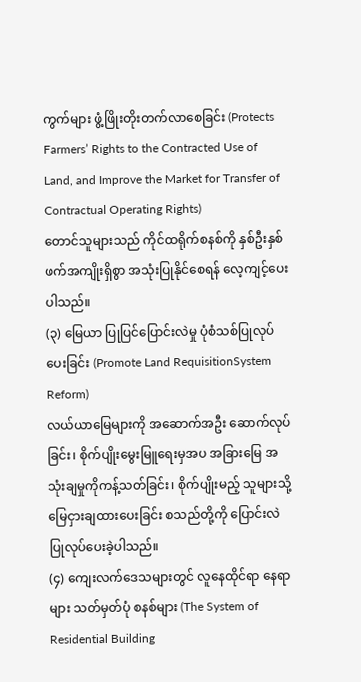ကွက်များ ဖွံ့ဖြိုးတိုးတက်လာစေခြင်း (Protects Farmers’ Rights to the Contracted Use of Land, and Improve the Market for Transfer of Contractual Operating Rights)
တောင်သူများသည် ကိုင်ထရိုက်စနစ်ကို နှစ်ဦးနှစ်ဖက်အကျိုးရှိစွာ အသုံးပြုနိုင်စေရန် လေ့ကျင့်ပေးပါသည်။
(၃) မြေယာ ပြုပြင်ပြောင်းလဲမှု ပုံစံသစ်ပြုလုပ်ပေးခြင်း (Promote Land RequisitionSystem Reform)
လယ်ယာမြေများကို အဆောက်အဦး ဆောက်လုပ်ခြင်း၊ စိုက်ပျိုးမွေးမြူရေးမှအပ အခြားမြေ အသုံးချမှုကိုကန့်သတ်ခြင်း၊ စိုက်ပျိုးမည့် သူများသို့ မြေငှားချထားပေးခြင်း စသည်တို့ကို ပြောင်းလဲပြုလုပ်ပေးခဲ့ပါသည်။
(၄) ကျေးလက်ဒေသများတွင် လူနေထိုင်ရာ နေရာများ သတ်မှတ်ပုံ စနစ်များ (The System of Residential Building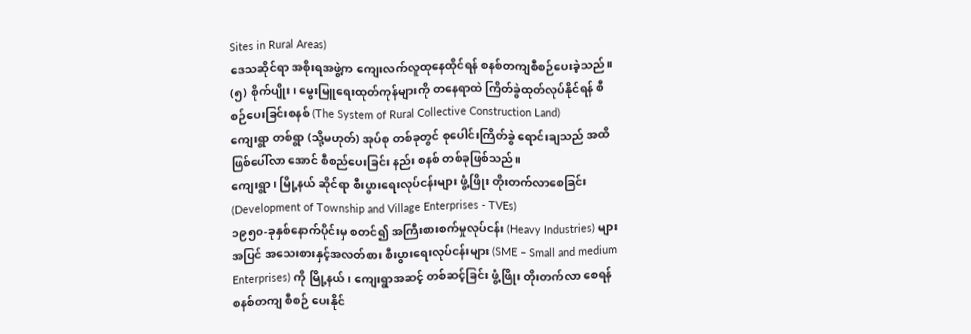Sites in Rural Areas)
ဒေသဆိုင်ရာ အစိုးရအဖွဲ့က ကျေးလက်လူထုနေထိုင်ရန် စနစ်တကျစီစဉ်ပေးခဲ့သည်။
(၅) စိုက်ပျိုး၊ မွေးမြူရေးထုတ်ကုန်များကို တနေရာထဲ ကြိတ်ခွဲထုတ်လုပ်နိုင်ရန် စီစဉ်ပေးခြင်းစနစ် (The System of Rural Collective Construction Land)
ကျေးရွာ တစ်ရွာ (သို့မဟုတ်) အုပ်စု တစ်ခုတွင် စုပေါင်းကြိတ်ခွဲ ရောင်းချသည် အထိ ဖြစ်ပေါ်လာ အောင် စီစည်ပေးခြင်း နည်း စနစ် တစ်ခုဖြစ်သည်။
ကျေးရွာ၊ မြို့နယ် ဆိုင်ရာ စီးပွားရေးလုပ်ငန်းများ ဖွံ့ဖြိုး တိုးတက်လာစေခြင်း (Development of Township and Village Enterprises - TVEs)
၁၉၅၀-ခုနှစ်နောက်ပိုင်းမှ စတင်၍ အကြီးစားစက်မှုလုပ်ငန်း (Heavy Industries) များအပြင် အသေးစားနှင့်အလတ်စား စီးပွားရေးလုပ်ငန်းများ (SME – Small and medium Enterprises) ကို မြို့နယ်၊ ကျေးရွာအဆင့် တစ်ဆင့်ခြင်း ဖွံ့ဖြိုး တိုးတက်လာ စေရန် စနစ်တကျ စီစဉ် ပေးနိုင်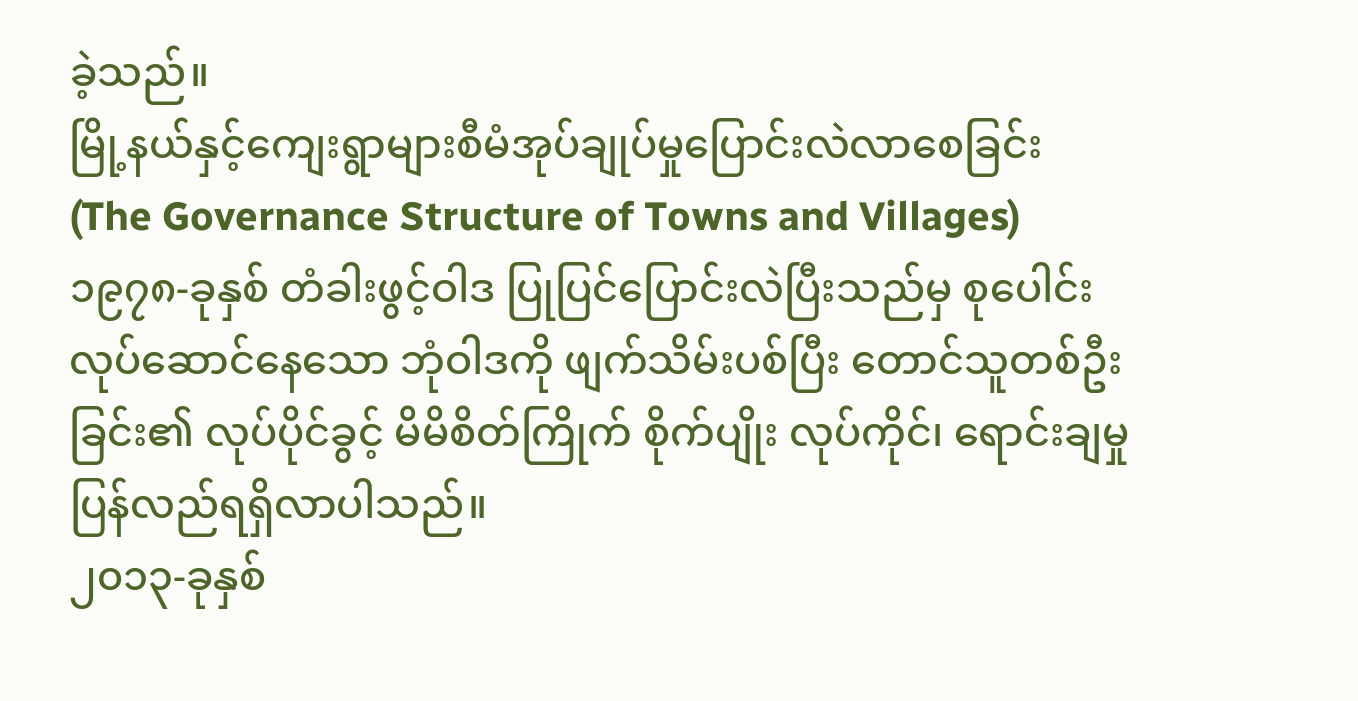ခဲ့သည်။
မြို့နယ်နှင့်ကျေးရွာများစီမံအုပ်ချုပ်မှုပြောင်းလဲလာစေခြင်း (The Governance Structure of Towns and Villages)
၁၉၇၈-ခုနှစ် တံခါးဖွင့်ဝါဒ ပြုပြင်ပြောင်းလဲပြီးသည်မှ စုပေါင်းလုပ်ဆောင်နေသော ဘုံဝါဒကို ဖျက်သိမ်းပစ်ပြီး တောင်သူတစ်ဦးခြင်း၏ လုပ်ပိုင်ခွင့် မိမိစိတ်ကြိုက် စိုက်ပျိုး လုပ်ကိုင်၊ ရောင်းချမှု ပြန်လည်ရရှိလာပါသည်။
၂၀၁၃-ခုနှစ်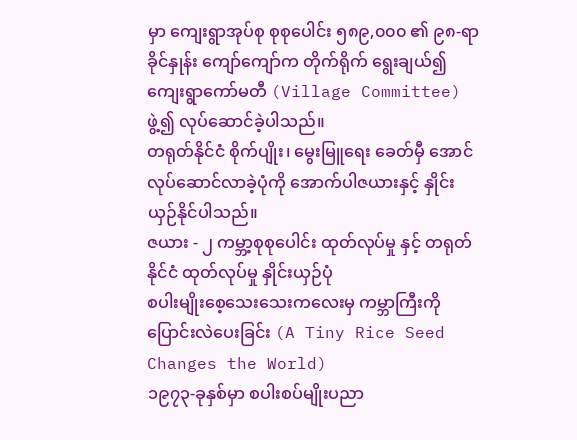မှာ ကျေးရွာအုပ်စု စုစုပေါင်း ၅၈၉,၀၀၀ ၏ ၉၈-ရာခိုင်နှုန်း ကျော်ကျော်က တိုက်ရိုက် ရွေးချယ်၍ ကျေးရွာကော်မတီ (Village Committee) ဖွဲ့၍ လုပ်ဆောင်ခဲ့ပါသည်။
တရုတ်နိုင်ငံ စိုက်ပျိုး၊ မွေးမြူရေး ခေတ်မှီ အောင်လုပ်ဆောင်လာခဲ့ပုံကို အောက်ပါဇယားနှင့် နှိုင်းယှဉ်နိုင်ပါသည်။
ဇယား - ၂ ကမ္ဘာ့စုစုပေါင်း ထုတ်လုပ်မှု နှင့် တရုတ်နိုင်ငံ ထုတ်လုပ်မှု နှိုင်းယှဉ်ပုံ
စပါးမျိုးစေ့သေးသေးကလေးမှ ကမ္ဘာကြီးကို ပြောင်းလဲပေးခြင်း (A Tiny Rice Seed Changes the World)
၁၉၇၃-ခုနှစ်မှာ စပါးစပ်မျိုးပညာ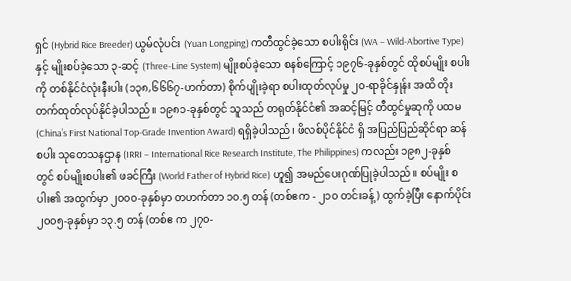ရှင် (Hybrid Rice Breeder) ယွမ်လုံပင်း (Yuan Longping) ကတီထွင်ခဲ့သော စပါးရိုင်း (WA – Wild-Abortive Type) နှင့် မျိုးစပ်ခဲ့သော ၃-ဆင့် (Three-Line System) မျိုးစပ်ခဲ့သော စနစ်ကြောင့် ၁၉၇၆-ခုနှစ်တွင် ထိုစပ်မျိုး စပါးကို တစ်နိုင်ငံလုံးနီးပါး (၁၃၈,၆၆၆၇-ဟက်တာ) စိုက်ပျိုးခဲ့ရာ စပါးထုတ်လုပ်မှု ၂၀-ရာခိုင်နှုန်း အထိ တိုးတက်ထုတ်လုပ်နိုင်ခဲ့ပါသည်။ ၁၉၈၁-ခုနှစ်တွင် သူသည် တရုတ်နိုင်ငံ၏ အဆင့်မြင့် တီထွင်မှုဆုကို ပထမ (China’s First National Top-Grade Invention Award) ရရှိခဲ့ပါသည်၊ ဖိလစ်ပိုင်နိုင်ငံ ရှိ အပြည်ပြည်ဆိုင်ရာ ဆန်စပါး သုတေသနဌာန (IRRI – International Rice Research Institute, The Philippines) ကလည်း ၁၉၈၂-ခုနှစ်တွင် စပ်မျိုးစပါး၏ ဖခင်ကြီး (World Father of Hybrid Rice) ဟူ၍ အမည်ပေးဂုဏ်ပြုခဲ့ပါသည်။ စပ်မျိုး စပါး၏ အထွက်မှာ ၂၀၀၀-ခုနှစ်မှာ တဟက်တာ ၁၀.၅ တန် (တစ်ဧက - ၂၁၀ တင်းခန့်) ထွက်ခဲ့ပြီး နောက်ပိုင်း ၂၀၀၅-ခုနှစ်မှာ ၁၃.၅ တန် (တစ်ဧ က ၂၇၀-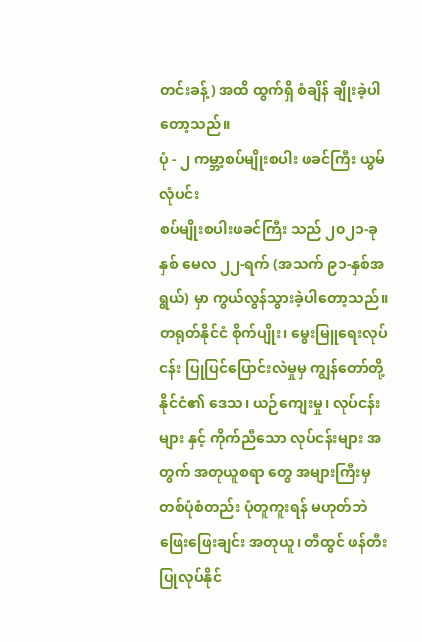တင်းခန့်) အထိ ထွက်ရှိ စံချိန် ချိုးခဲ့ပါတော့သည်။
ပုံ - ၂ ကမ္ဘာ့စပ်မျိုးစပါး ဖခင်ကြီး ယွမ်လုံပင်း
စပ်မျိုးစပါးဖခင်ကြီး သည် ၂၀၂၁-ခုနှစ် မေလ ၂၂-ရက် (အသက် ၉၁-နှစ်အရွယ်) မှာ ကွယ်လွန်သွားခဲ့ပါတော့သည်။
တရုတ်နိုင်ငံ စိုက်ပျိုး၊ မွေးမြူရေးလုပ်ငန်း ပြုပြင်ပြောင်းလဲမှုမှ ကျွန်တော်တို့ နိုင်ငံ၏ ဒေသ၊ ယဉ်ကျေးမှု၊ လုပ်ငန်း များ နှင့် ကိုက်ညီသော လုပ်ငန်းများ အတွက် အတုယူစရာ တွေ အများကြီးမှ တစ်ပုံစံတည်း ပုံတူကူးရန် မဟုတ်ဘဲ ဖြေးဖြေးချင်း အတုယူ၊ တီထွင် ဖန်တီးပြုလုပ်နိုင်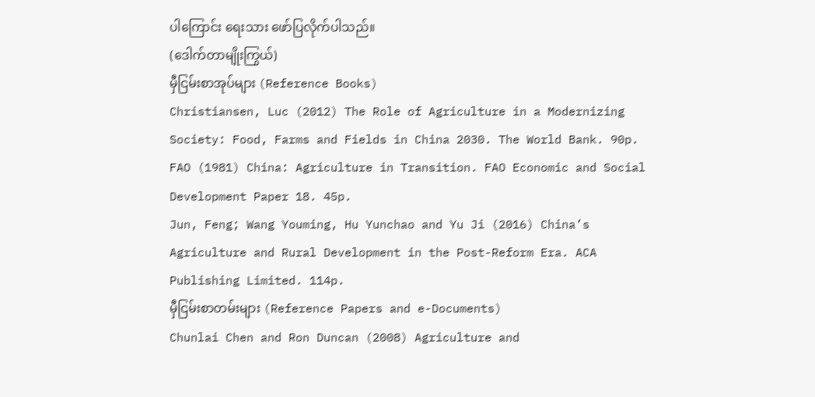ပါကြောင်း ရေးသား ဖော်ပြလိုက်ပါသည်။
(ဒေါက်တာမျိုးကြွယ်)
မှီငြမ်းစာအုပ်များ (Reference Books)
Christiansen, Luc (2012) The Role of Agriculture in a Modernizing Society: Food, Farms and Fields in China 2030. The World Bank. 90p.
FAO (1981) China: Agriculture in Transition. FAO Economic and Social Development Paper 18. 45p.
Jun, Feng; Wang Youming, Hu Yunchao and Yu Ji (2016) China’s Agriculture and Rural Development in the Post-Reform Era. ACA Publishing Limited. 114p.
မှီငြမ်းစာတမ်းများ (Reference Papers and e-Documents)
Chunlai Chen and Ron Duncan (2008) Agriculture and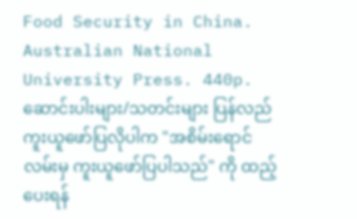Food Security in China. Australian National University Press. 440p.
ဆောင်းပါးများ/သတင်းများ ပြန်လည်ကူးယူဖော်ပြလိုပါက "အစိမ်းရောင်လမ်းမှ ကူးယူဖော်ပြပါသည်" ကို ထည့်ပေးရန်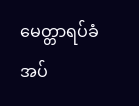မေတ္တာရပ်ခံအပ်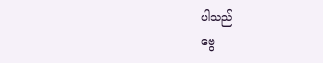ပါသည်
ဗွေ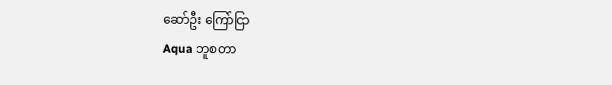ဆော်ဦး ကြော်ငြာ
Aqua ဘူစတာ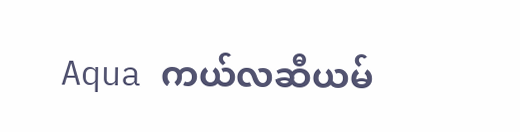Aqua ကယ်လဆီယမ်